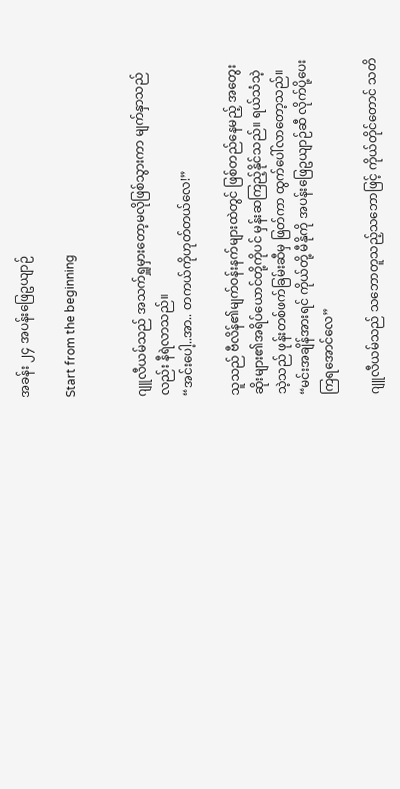အခန်း ၂၄ အပန်းဖြေဥယျာဉ်

Start from the beginning


ဂျူလီယမ်သည် အသက်ရှူမှား‌တော့မလိုဖြစ်သွားကာ မျက်နှာသည်လည်း နီရဲလာသည်။
“အင်းပေါ့..အာ.. တကယ်ကိုဟုတ်တယ်လေ!”

သူသည် ဗီလိန်၏မျက်ဝန်းနက်များထဲတွင် ဖြစ်တည်နေမည့် အတွေးဆိုးများ၏အရိပ်ယောင်တို့ကိုပင် မှန်းဆကြည့်နိုင်သည်။ ရယ်သံသဲ့သဲ့သည် ဖုန်းတစ်ဖက်ခြမ်းဆီမှ ဖြတ်ကာ ထွက်ပေါ်လာတော့သည်။
“မင်းအချိန်အားရင် ကိုယ်တို့ မီနိုကို အပန်းဖြေဥယျာဉ်ဆီ‌ လိုက်ပို့ပေးကြရအောင်လေ”

ဂျူလီယမ်သည် သဘောတူသည့်သဘောဖြင့် ကိုယ်တိုင်တောင် သတိ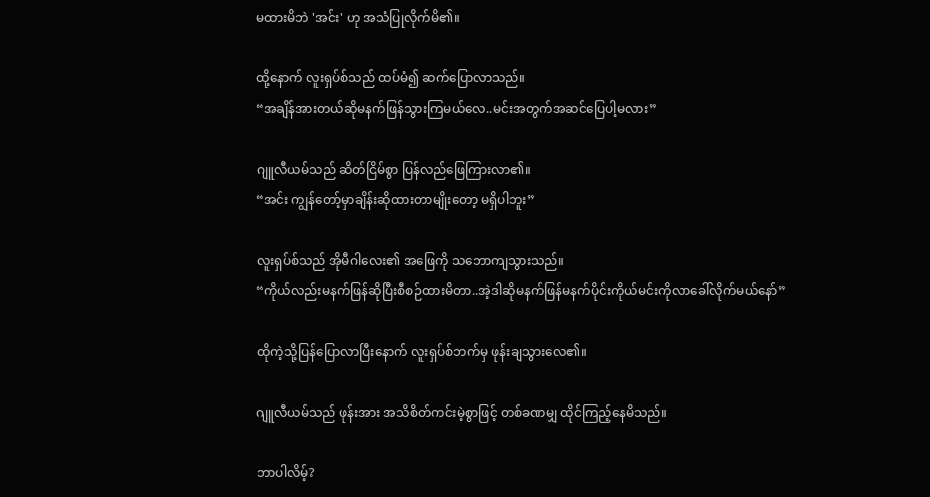မထားမိဘဲ 'အင်း' ဟု အသံပြုလိုက်မိ၏။

ထို့နောက် လူးရှပ်စ်သည် ထပ်မံ၍ ဆက်ပြောလာသည်။
“အချိန်အားတယ်ဆိုမနက်ဖြန်သွားကြမယ်လေ..မင်းအတွက်အဆင်ပြေပါ့မလား”

ဂျူလီယမ်သည် ဆိတ်ငြိမ်စွာ ပြန်လည်ဖြေကြားလာ၏။
“အင်း ကျွန်တော့်မှာချိန်းဆိုထားတာမျိုးတော့ မရှိပါဘူး”

လူးရှပ်စ်သည် အိုမီဂါလေး၏ အဖြေကို သဘောကျသွားသည်။
“ကိုယ်လည်းမနက်ဖြန်ဆိုပြီးစီစဉ်ထားမိတာ..အဲ့ဒါဆိုမနက်ဖြန်မနက်ပိုင်းကိုယ်မင်းကိုလာခေါ်လိုက်မယ်နော်”

ထိုကဲ့သို့ပြန်ပြောလာပြီးနောက် လူးရှပ်စ်ဘက်မှ ဖုန်းချသွားလေ၏။

ဂျူလီယမ်သည် ဖုန်းအား အသိစိတ်ကင်းမဲ့စွာဖြင့် တစ်ခဏမျှ ထိုင်ကြည့်နေမိသည်။

ဘာပါလိမ့်?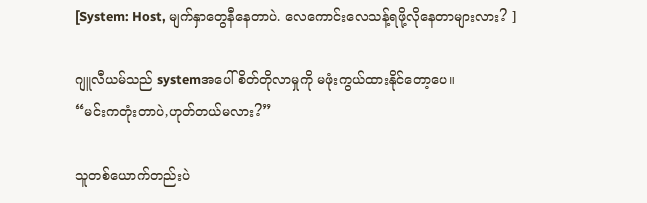[System: Host, မျက်နှာတွေနီနေတာပဲ. လေကောင်းလေသန့်ရဖို့လိုနေတာများလား? ]

ဂျူလီယမ်သည် systemအပေါ် စိတ်တိုလာမှုကို မဖုံးကွယ်ထားနိုင်တော့ပေ။
“မင်းကတုံးတာပဲ,ဟုတ်တယ်မလား?”

သူတစ်ယောက်တည်းပဲ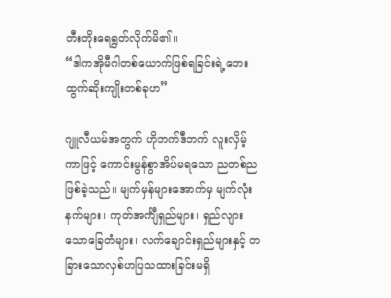တီးတိုးရေရွတ်လိုက်မိ၏။
“ဒါကအိုမီဂါတစ်ယောက်ဖြစ်ရခြင်းရဲ့ဘေးထွက်ဆိုးကျိုးတစ်ခုဟ”

ဂျူလီယမ်အတွက် ဟိုဘက်ဒီဘက် လူးလှိမ့်ကာဖြင့် ကောင်းမွန်စွာအိပ်မရသော ညတစ်ညဖြစ်ခဲ့သည်။ မျက်မှန်များအောက်မှ မျက်လုံးနက်များ၊ ကုတ်အင်္ကျီရှည်များ၊ ရှည်လျားသောခြေတံများ၊ လက်ချောင်းရှည်များနှင့် တခြားသောလှစ်ဟပြသထားခြင်းမရှိ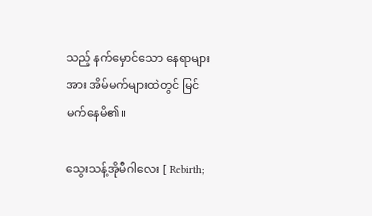သည့် ‌နက်မှောင်သော နေရာများအား အိမ်မက်များထဲတွင် မြင်မက်နေမိ၏။

သွေးသန့်အိုမီဂါလေး [ Rebirth;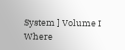System ] Volume I Where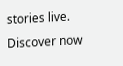stories live. Discover now